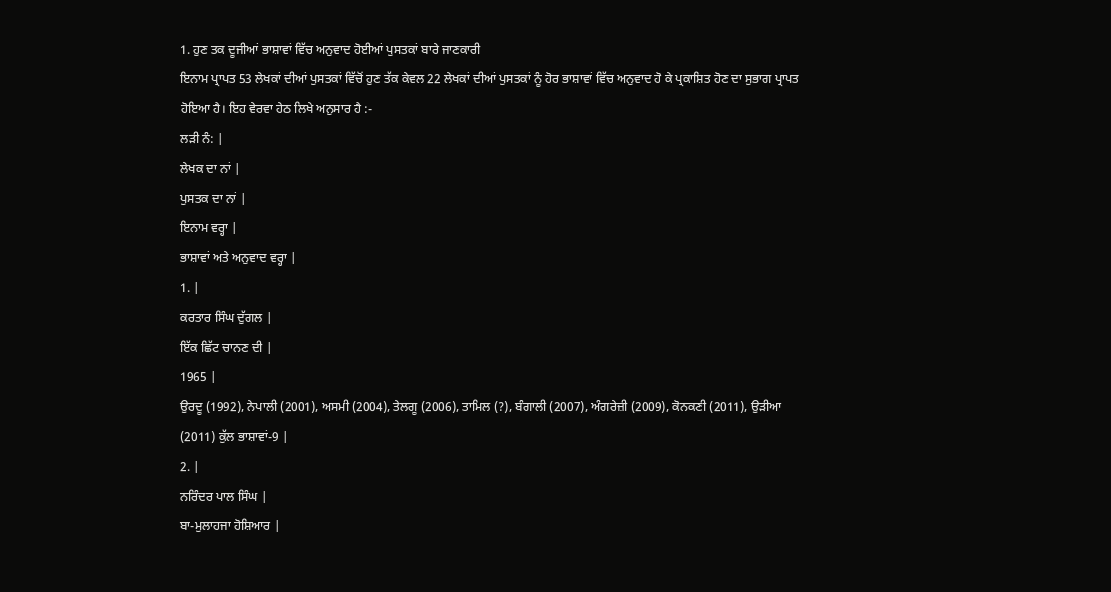1. ਹੁਣ ਤਕ ਦੂਜੀਆਂ ਭਾਸ਼ਾਵਾਂ ਵਿੱਚ ਅਨੁਵਾਦ ਹੋਈਆਂ ਪੁਸਤਕਾਂ ਬਾਰੇ ਜਾਣਕਾਰੀ
ਇਨਾਮ ਪ੍ਰਾਪਤ 53 ਲੇਖਕਾਂ ਦੀਆਂ ਪੁਸਤਕਾਂ ਵਿੱਚੋਂ ਹੁਣ ਤੱਕ ਕੇਵਲ 22 ਲੇਖਕਾਂ ਦੀਆਂ ਪੁਸਤਕਾਂ ਨੂੰ ਹੋਰ ਭਾਸ਼ਾਵਾਂ ਵਿੱਚ ਅਨੁਵਾਦ ਹੋ ਕੇ ਪ੍ਰਕਾਸ਼ਿਤ ਹੋਣ ਦਾ ਸੁਭਾਗ ਪ੍ਰਾਪਤ ਹੋਇਆ ਹੈ। ਇਹ ਵੇਰਵਾ ਹੇਠ ਲਿਖੇ ਅਨੁਸਾਰ ਹੈ :-
ਲੜੀ ਨੰ: |
ਲੇਖਕ ਦਾ ਨਾਂ |
ਪੁਸਤਕ ਦਾ ਨਾਂ |
ਇਨਾਮ ਵਰ੍ਹਾ |
ਭਾਸ਼ਾਵਾਂ ਅਤੇ ਅਨੁਵਾਦ ਵਰ੍ਹਾ |
1. |
ਕਰਤਾਰ ਸਿੰਘ ਦੁੱਗਲ |
ਇੱਕ ਛਿੱਟ ਚਾਨਣ ਦੀ |
1965 |
ਉਰਦੂ (1992), ਨੇਪਾਲੀ (2001), ਅਸਮੀ (2004), ਤੇਲਗੂ (2006), ਤਾਮਿਲ (?), ਬੰਗਾਲੀ (2007), ਅੰਗਰੇਜ਼ੀ (2009), ਕੋਨਕਣੀ (2011), ਉੜੀਆ (2011) ਕੁੱਲ ਭਾਸ਼ਾਵਾਂ-9 |
2. |
ਨਰਿੰਦਰ ਪਾਲ ਸਿੰਘ |
ਬਾ-ਮੁਲਾਹਜਾ ਹੋਸ਼ਿਆਰ |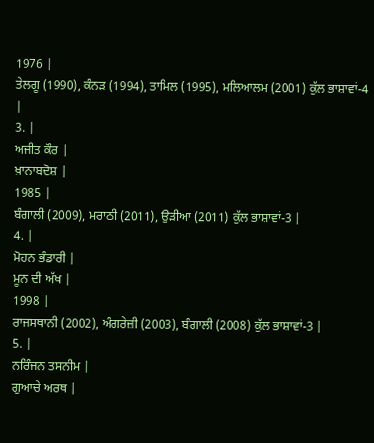1976 |
ਤੇਲਗੂ (1990), ਕੰਨੜ (1994), ਤਾਮਿਲ (1995), ਮਲਿਆਲਮ (2001) ਕੁੱਲ ਭਾਸ਼ਾਵਾਂ-4 |
3. |
ਅਜੀਤ ਕੌਰ |
ਖ਼ਾਨਾਬਦੋਸ਼ |
1985 |
ਬੰਗਾਲੀ (2009), ਮਰਾਠੀ (2011), ਉੜੀਆ (2011) ਕੁੱਲ ਭਾਸ਼ਾਵਾਂ-3 |
4. |
ਮੋਹਨ ਭੰਡਾਰੀ |
ਮੂਨ ਦੀ ਅੱਖ |
1998 |
ਰਾਜਸਥਾਨੀ (2002), ਅੰਗਰੇਜ਼ੀ (2003), ਬੰਗਾਲੀ (2008) ਕੁੱਲ ਭਾਸ਼ਾਵਾਂ-3 |
5. |
ਨਰਿੰਜਨ ਤਸਨੀਮ |
ਗੁਆਚੇ ਅਰਥ |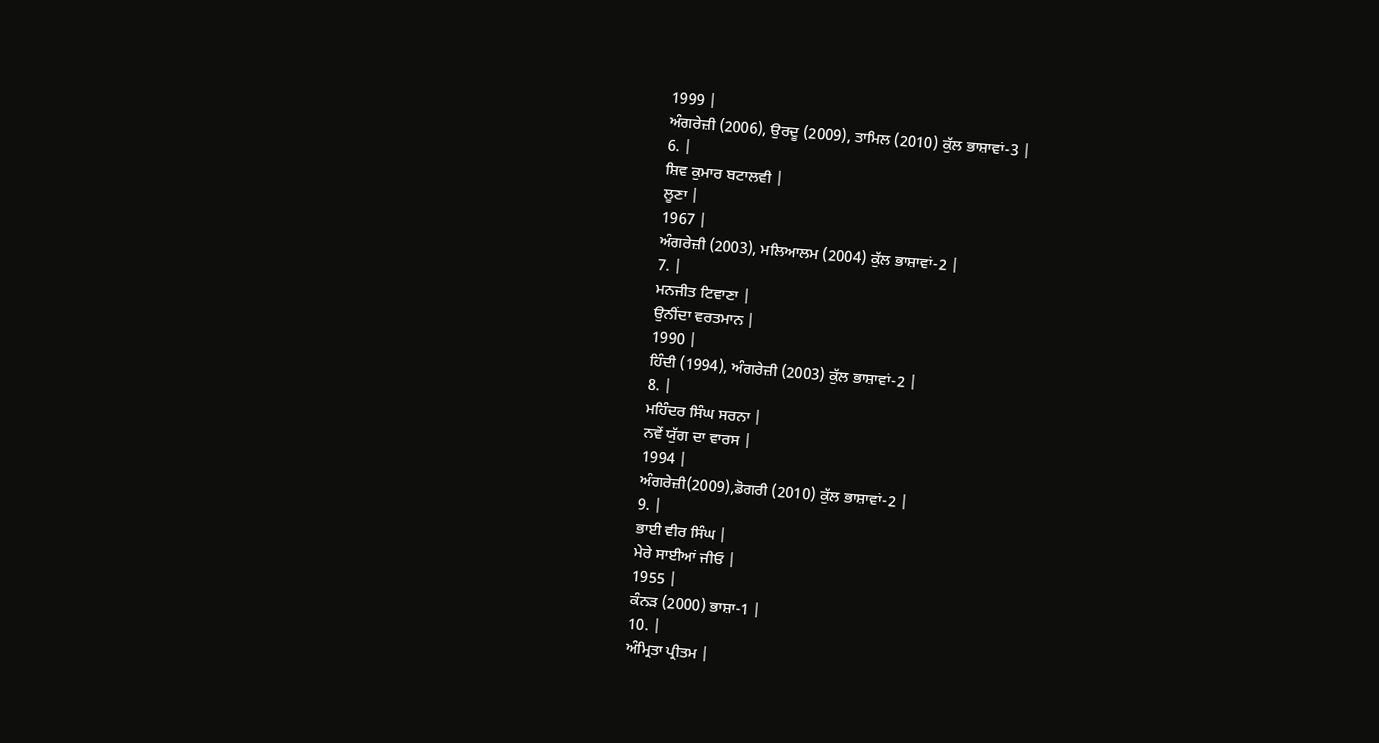1999 |
ਅੰਗਰੇਜ਼ੀ (2006), ਉਰਦੂ (2009), ਤਾਮਿਲ (2010) ਕੁੱਲ ਭਾਸ਼ਾਵਾਂ-3 |
6. |
ਸ਼ਿਵ ਕੁਮਾਰ ਬਟਾਲਵੀ |
ਲੂਣਾ |
1967 |
ਅੰਗਰੇਜ਼ੀ (2003), ਮਲਿਆਲਮ (2004) ਕੁੱਲ ਭਾਸ਼ਾਵਾਂ-2 |
7. |
ਮਨਜੀਤ ਟਿਵਾਣਾ |
ਉਨੀਂਦਾ ਵਰਤਮਾਨ |
1990 |
ਹਿੰਦੀ (1994), ਅੰਗਰੇਜ਼ੀ (2003) ਕੁੱਲ ਭਾਸ਼ਾਵਾਂ-2 |
8. |
ਮਹਿੰਦਰ ਸਿੰਘ ਸਰਨਾ |
ਨਵੇਂ ਯੁੱਗ ਦਾ ਵਾਰਸ |
1994 |
ਅੰਗਰੇਜ਼ੀ(2009),ਡੋਗਰੀ (2010) ਕੁੱਲ ਭਾਸ਼ਾਵਾਂ-2 |
9. |
ਭਾਈ ਵੀਰ ਸਿੰਘ |
ਮੇਰੇ ਸਾਈਆਂ ਜੀਓ |
1955 |
ਕੰਨੜ (2000) ਭਾਸ਼ਾ-1 |
10. |
ਅੰਮ੍ਰਿਤਾ ਪ੍ਰੀਤਮ |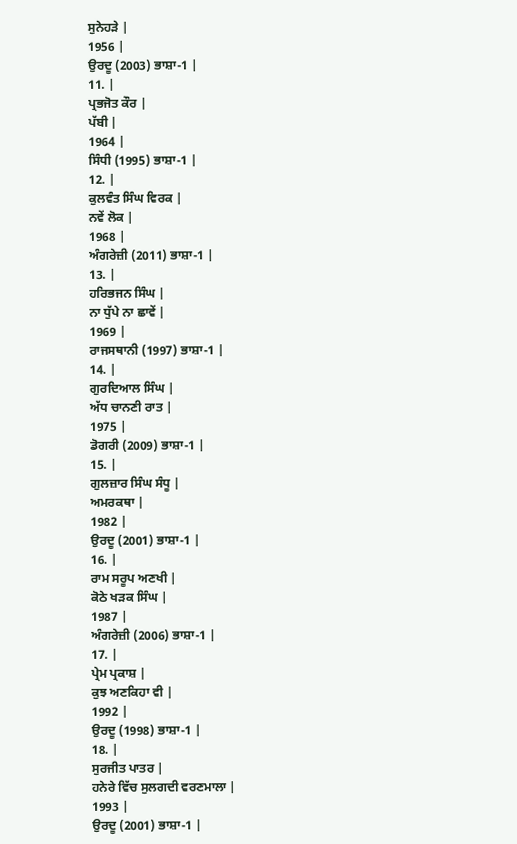ਸੁਨੇਹੜੇ |
1956 |
ਉਰਦੂ (2003) ਭਾਸ਼ਾ-1 |
11. |
ਪ੍ਰਭਜੋਤ ਕੌਰ |
ਪੱਬੀ |
1964 |
ਸਿੰਧੀ (1995) ਭਾਸ਼ਾ-1 |
12. |
ਕੁਲਵੰਤ ਸਿੰਘ ਵਿਰਕ |
ਨਵੇਂ ਲੋਕ |
1968 |
ਅੰਗਰੇਜ਼ੀ (2011) ਭਾਸ਼ਾ-1 |
13. |
ਹਰਿਭਜਨ ਸਿੰਘ |
ਨਾ ਧੁੱਪੇ ਨਾ ਛਾਵੇਂ |
1969 |
ਰਾਜਸਥਾਨੀ (1997) ਭਾਸ਼ਾ-1 |
14. |
ਗੁਰਦਿਆਲ ਸਿੰਘ |
ਅੱਧ ਚਾਨਣੀ ਰਾਤ |
1975 |
ਡੋਗਰੀ (2009) ਭਾਸ਼ਾ-1 |
15. |
ਗੁਲਜ਼ਾਰ ਸਿੰਘ ਸੰਧੂ |
ਅਮਰਕਥਾ |
1982 |
ਉਰਦੂ (2001) ਭਾਸ਼ਾ-1 |
16. |
ਰਾਮ ਸਰੂਪ ਅਣਖੀ |
ਕੋਠੇ ਖੜਕ ਸਿੰਘ |
1987 |
ਅੰਗਰੇਜ਼ੀ (2006) ਭਾਸ਼ਾ-1 |
17. |
ਪ੍ਰੇਮ ਪ੍ਰਕਾਸ਼ |
ਕੁਝ ਅਣਕਿਹਾ ਵੀ |
1992 |
ਉਰਦੂ (1998) ਭਾਸ਼ਾ-1 |
18. |
ਸੁਰਜੀਤ ਪਾਤਰ |
ਹਨੇਰੇ ਵਿੱਚ ਸੁਲਗਦੀ ਵਰਣਮਾਲਾ |
1993 |
ਉਰਦੂ (2001) ਭਾਸ਼ਾ-1 |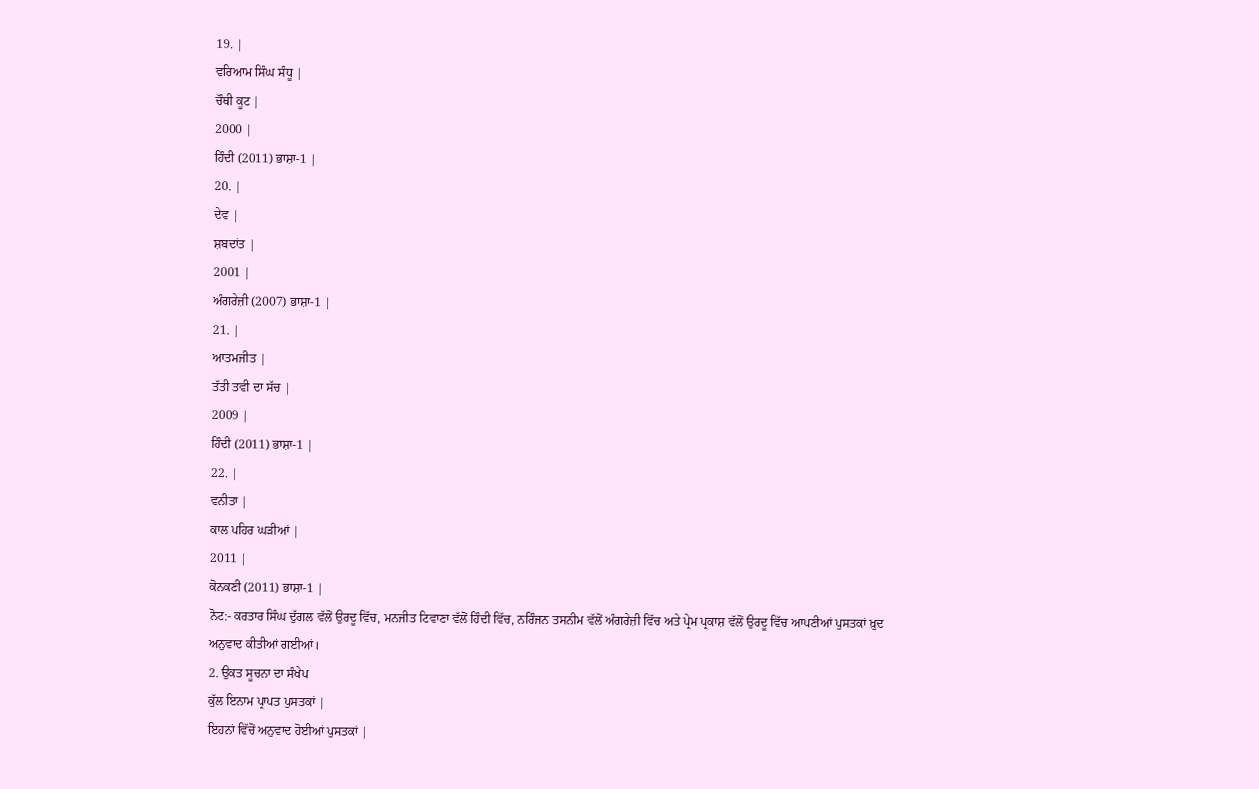19. |
ਵਰਿਆਮ ਸਿੰਘ ਸੰਧੂ |
ਚੌਥੀ ਕੂਟ |
2000 |
ਹਿੰਦੀ (2011) ਭਾਸ਼ਾ-1 |
20. |
ਦੇਵ |
ਸ਼ਬਦਾਂਤ |
2001 |
ਅੰਗਰੇਜ਼ੀ (2007) ਭਾਸ਼ਾ-1 |
21. |
ਆਤਮਜੀਤ |
ਤੱਤੀ ਤਵੀ ਦਾ ਸੱਚ |
2009 |
ਹਿੰਦੀ (2011) ਭਾਸ਼ਾ-1 |
22. |
ਵਨੀਤਾ |
ਕਾਲ ਪਹਿਰ ਘੜੀਆਂ |
2011 |
ਕੋਨਕਣੀ (2011) ਭਾਸ਼ਾ-1 |
ਨੋਟ:- ਕਰਤਾਰ ਸਿੰਘ ਦੁੱਗਲ ਵੱਲੋਂ ਉਰਦੂ ਵਿੱਚ, ਮਨਜੀਤ ਟਿਵਾਣਾ ਵੱਲੋਂ ਹਿੰਦੀ ਵਿੱਚ, ਨਰਿੰਜਨ ਤਸਨੀਮ ਵੱਲੋਂ ਅੰਗਰੇਜ਼ੀ ਵਿੱਚ ਅਤੇ ਪ੍ਰੇਮ ਪ੍ਰਕਾਸ਼ ਵੱਲੋਂ ਉਰਦੂ ਵਿੱਚ ਆਪਣੀਆਂ ਪੁਸਤਕਾਂ ਖ਼ੁਦ ਅਨੁਵਾਦ ਕੀਤੀਆਂ ਗਈਆਂ।
2. ਉਕਤ ਸੂਚਨਾ ਦਾ ਸੰਖੇਪ
ਕੁੱਲ ਇਨਾਮ ਪ੍ਰਾਪਤ ਪੁਸਤਕਾਂ |
ਇਹਨਾਂ ਵਿੱਚੋਂ ਅਨੁਵਾਦ ਹੋਈਆਂ ਪੁਸਤਕਾਂ |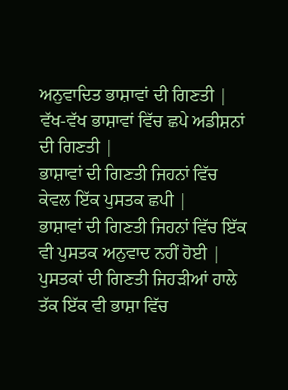ਅਨੁਵਾਦਿਤ ਭਾਸ਼ਾਵਾਂ ਦੀ ਗਿਣਤੀ |
ਵੱਖ-ਵੱਖ ਭਾਸ਼ਾਵਾਂ ਵਿੱਚ ਛਪੇ ਅਡੀਸ਼ਨਾਂ ਦੀ ਗਿਣਤੀ |
ਭਾਸ਼ਾਵਾਂ ਦੀ ਗਿਣਤੀ ਜਿਹਨਾਂ ਵਿੱਚ ਕੇਵਲ ਇੱਕ ਪੁਸਤਕ ਛਪੀ |
ਭਾਸ਼ਾਵਾਂ ਦੀ ਗਿਣਤੀ ਜਿਹਨਾਂ ਵਿੱਚ ਇੱਕ ਵੀ ਪੁਸਤਕ ਅਨੁਵਾਦ ਨਹੀਂ ਹੋਈ |
ਪੁਸਤਕਾਂ ਦੀ ਗਿਣਤੀ ਜਿਹੜੀਆਂ ਹਾਲੇ ਤੱਕ ਇੱਕ ਵੀ ਭਾਸ਼ਾ ਵਿੱਚ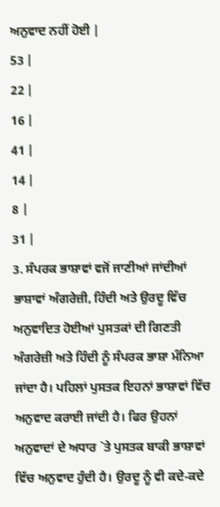ਅਨੁਵਾਦ ਨਹੀਂ ਹੋਈ |
53 |
22 |
16 |
41 |
14 |
8 |
31 |
3. ਸੰਪਰਕ ਭਾਸ਼ਾਵਾਂ ਵਜੋਂ ਜਾਣੀਆਂ ਜਾਂਦੀਆਂ ਭਾਸ਼ਾਵਾਂ ਅੰਗਰੇਜ਼ੀ, ਹਿੰਦੀ ਅਤੇ ਉਰਦੂ ਵਿੱਚ ਅਨੁਵਾਦਿਤ ਹੋਈਆਂ ਪੁਸਤਕਾਂ ਦੀ ਗਿਣਤੀ
ਅੰਗਰੇਜ਼ੀ ਅਤੇ ਹਿੰਦੀ ਨੂੰ ਸੰਪਰਕ ਭਾਸ਼ਾ ਮੰਨਿਆ ਜਾਂਦਾ ਹੈ। ਪਹਿਲਾਂ ਪੁਸਤਕ ਇਹਨਾਂ ਭਾਸ਼ਾਵਾਂ ਵਿੱਚ ਅਨੁਵਾਦ ਕਰਾਈ ਜਾਂਦੀ ਹੈ। ਫਿਰ ਉਹਨਾਂ ਅਨੁਵਾਦਾਂ ਦੇ ਅਧਾਰ `ਤੇ ਪੁਸਤਕ ਬਾਕੀ ਭਾਸ਼ਾਵਾਂ ਵਿੱਚ ਅਨੁਵਾਦ ਹੁੰਦੀ ਹੈ। ਉਰਦੂ ਨੂੰ ਵੀ ਕਦੇ-ਕਦੇ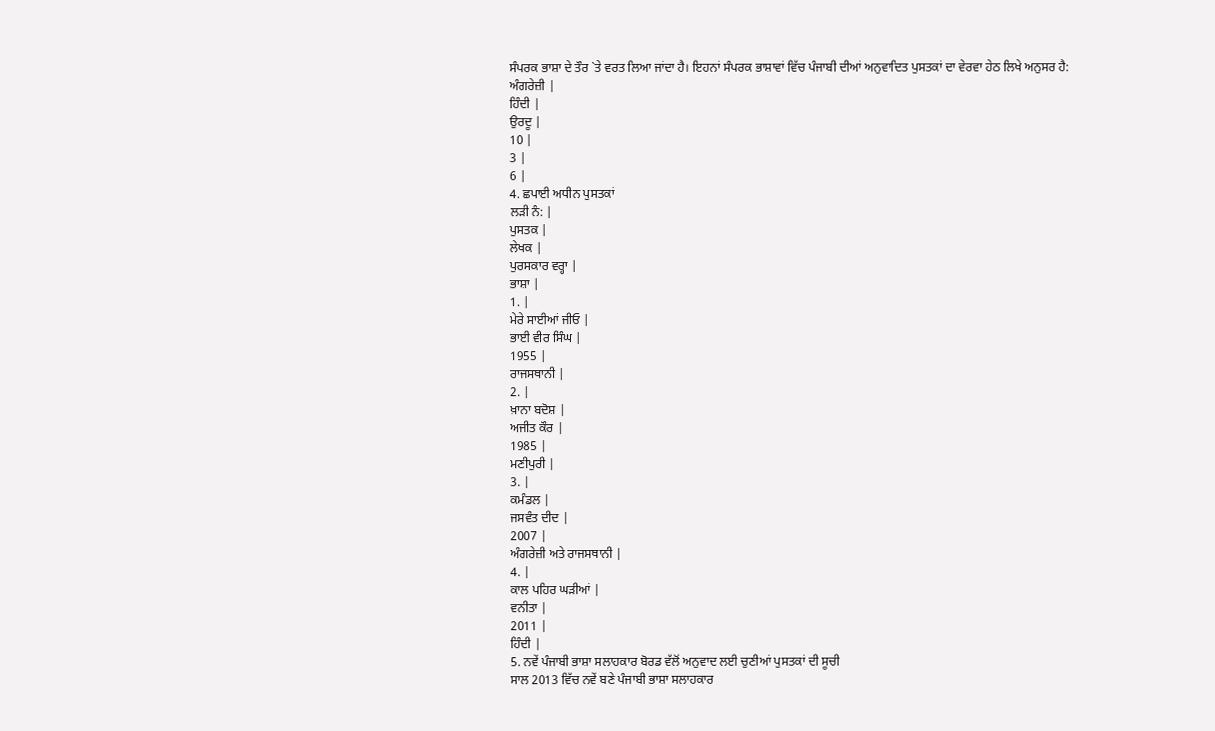ਸੰਪਰਕ ਭਾਸ਼ਾ ਦੇ ਤੌਰ `ਤੇ ਵਰਤ ਲਿਆ ਜਾਂਦਾ ਹੈ। ਇਹਨਾਂ ਸੰਪਰਕ ਭਾਸ਼ਾਵਾਂ ਵਿੱਚ ਪੰਜਾਬੀ ਦੀਆਂ ਅਨੁਵਾਦਿਤ ਪੁਸਤਕਾਂ ਦਾ ਵੇਰਵਾ ਹੇਠ ਲਿਖੇ ਅਨੁਸਰ ਹੈ:
ਅੰਗਰੇਜ਼ੀ |
ਹਿੰਦੀ |
ਉਰਦੂ |
10 |
3 |
6 |
4. ਛਪਾਈ ਅਧੀਨ ਪੁਸਤਕਾਂ
ਲੜੀ ਨੰ: |
ਪੁਸਤਕ |
ਲੇਖਕ |
ਪੁਰਸਕਾਰ ਵਰ੍ਹਾ |
ਭਾਸ਼ਾ |
1. |
ਮੇਰੇ ਸਾਈਆਂ ਜੀਓ |
ਭਾਈ ਵੀਰ ਸਿੰਘ |
1955 |
ਰਾਜਸਥਾਨੀ |
2. |
ਖ਼ਾਨਾ ਬਦੋਸ਼ |
ਅਜੀਤ ਕੌਰ |
1985 |
ਮਣੀਪੁਰੀ |
3. |
ਕਮੰਡਲ |
ਜਸਵੰਤ ਦੀਦ |
2007 |
ਅੰਗਰੇਜ਼ੀ ਅਤੇ ਰਾਜਸਥਾਨੀ |
4. |
ਕਾਲ ਪਹਿਰ ਘੜੀਆਂ |
ਵਨੀਤਾ |
2011 |
ਹਿੰਦੀ |
5. ਨਵੇਂ ਪੰਜਾਬੀ ਭਾਸ਼ਾ ਸਲਾਹਕਾਰ ਬੋਰਡ ਵੱਲੋਂ ਅਨੁਵਾਦ ਲਈ ਚੁਣੀਆਂ ਪੁਸਤਕਾਂ ਦੀ ਸੂਚੀ
ਸਾਲ 2013 ਵਿੱਚ ਨਵੇਂ ਬਣੇ ਪੰਜਾਬੀ ਭਾਸ਼ਾ ਸਲਾਹਕਾਰ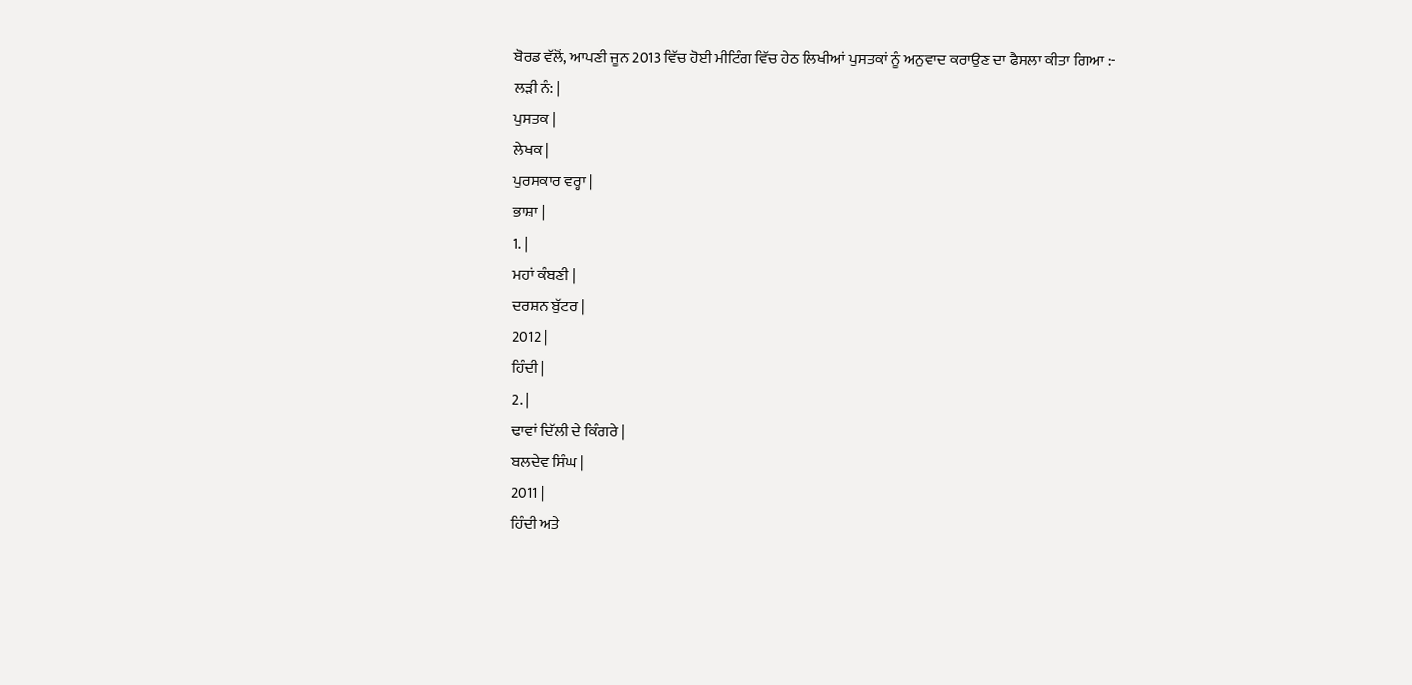ਬੋਰਡ ਵੱਲੋਂ, ਆਪਣੀ ਜੂਨ 2013 ਵਿੱਚ ਹੋਈ ਮੀਟਿੰਗ ਵਿੱਚ ਹੇਠ ਲਿਖੀਆਂ ਪੁਸਤਕਾਂ ਨੂੰ ਅਨੁਵਾਦ ਕਰਾਉਣ ਦਾ ਫੈਸਲਾ ਕੀਤਾ ਗਿਆ :-
ਲੜੀ ਨੰ: |
ਪੁਸਤਕ |
ਲੇਖਕ |
ਪੁਰਸਕਾਰ ਵਰ੍ਹਾ |
ਭਾਸ਼ਾ |
1. |
ਮਹਾਂ ਕੰਬਣੀ |
ਦਰਸ਼ਨ ਬੁੱਟਰ |
2012 |
ਹਿੰਦੀ |
2. |
ਢਾਵਾਂ ਦਿੱਲੀ ਦੇ ਕਿੰਗਰੇ |
ਬਲਦੇਵ ਸਿੰਘ |
2011 |
ਹਿੰਦੀ ਅਤੇ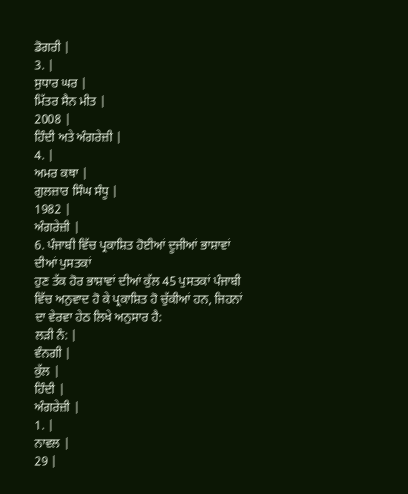ਡੋਗਰੀ |
3. |
ਸੁਧਾਰ ਘਰ |
ਮਿੱਤਰ ਸੈਨ ਮੀਤ |
2008 |
ਹਿੰਦੀ ਅਤੇ ਅੰਗਰੇਜ਼ੀ |
4. |
ਅਮਰ ਕਥਾ |
ਗੁਲਜ਼ਾਰ ਸਿੰਘ ਸੰਧੂ |
1982 |
ਅੰਗਰੇਜ਼ੀ |
6. ਪੰਜਾਬੀ ਵਿੱਚ ਪ੍ਰਕਾਸ਼ਿਤ ਹੋਈਆਂ ਦੂਜੀਆਂ ਭਾਸ਼ਾਵਾਂ ਦੀਆਂ ਪੁਸਤਕਾਂ
ਹੁਣ ਤੱਕ ਹੋਰ ਭਾਸ਼ਾਵਾਂ ਦੀਆਂ ਕੁੱਲ 45 ਪੁਸਤਕਾਂ ਪੰਜਾਬੀ ਵਿੱਚ ਅਨੁਵਾਦ ਹੋ ਕੇ ਪ੍ਰਕਾਸ਼ਿਤ ਹੋ ਚੁੱਕੀਆਂ ਹਨ, ਜਿਹਨਾਂ ਦਾ ਵੇਰਵਾ ਹੇਠ ਲਿਖੇ ਅਨੁਸਾਰ ਹੈ:
ਲੜੀ ਨੰ: |
ਵੰਨਗੀ |
ਕੁੱਲ |
ਹਿੰਦੀ |
ਅੰਗਰੇਜ਼ੀ |
1. |
ਨਾਵਲ |
29 |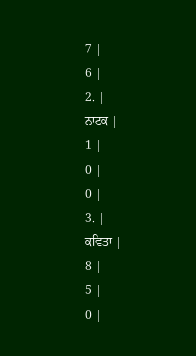7 |
6 |
2. |
ਨਾਟਕ |
1 |
0 |
0 |
3. |
ਕਵਿਤਾ |
8 |
5 |
0 |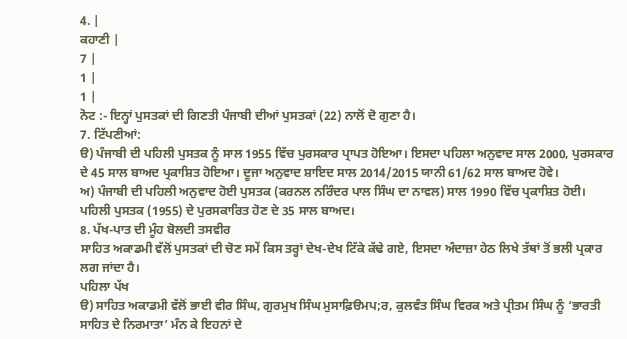4. |
ਕਹਾਣੀ |
7 |
1 |
1 |
ਨੋਟ :- ਇਨ੍ਹਾਂ ਪੁਸਤਕਾਂ ਦੀ ਗਿਣਤੀ ਪੰਜਾਬੀ ਦੀਆਂ ਪੁਸਤਕਾਂ (22) ਨਾਲੋਂ ਦੋ ਗੁਣਾ ਹੈ।
7. ਟਿੱਪਣੀਆਂ:
ੳ) ਪੰਜਾਬੀ ਦੀ ਪਹਿਲੀ ਪੁਸਤਕ ਨੂੰ ਸਾਲ 1955 ਵਿੱਚ ਪੁਰਸਕਾਰ ਪ੍ਰਾਪਤ ਹੋਇਆ। ਇਸਦਾ ਪਹਿਲਾ ਅਨੁਵਾਦ ਸਾਲ 2000, ਪੁਰਸਕਾਰ ਦੇ 45 ਸਾਲ ਬਾਅਦ ਪ੍ਰਕਾਸ਼ਿਤ ਹੋਇਆ। ਦੂਜਾ ਅਨੁਵਾਦ ਸ਼ਾਇਦ ਸਾਲ 2014/2015 ਯਾਨੀ 61/62 ਸਾਲ ਬਾਅਦ ਹੋਵੇ।
ਅ) ਪੰਜਾਬੀ ਦੀ ਪਹਿਲੀ ਅਨੁਵਾਦ ਹੋਈ ਪੁਸਤਕ (ਕਰਨਲ ਨਰਿੰਦਰ ਪਾਲ ਸਿੰਘ ਦਾ ਨਾਵਲ) ਸਾਲ 1990 ਵਿੱਚ ਪ੍ਰਕਾਸ਼ਿਤ ਹੋਈ। ਪਹਿਲੀ ਪੁਸਤਕ (1955) ਦੇ ਪੁਰਸਕਾਰਿਤ ਹੋਣ ਦੇ 35 ਸਾਲ ਬਾਅਦ।
8. ਪੱਖ-ਪਾਤ ਦੀ ਮੂੰਹ ਬੋਲਦੀ ਤਸਵੀਰ
ਸਾਹਿਤ ਅਕਾਡਮੀ ਵੱਲੋਂ ਪੁਸਤਕਾਂ ਦੀ ਚੋਣ ਸਮੇਂ ਕਿਸ ਤਰ੍ਹਾਂ ਦੇਖ-ਦੇਖ ਟਿੱਕੇ ਕੱਢੇ ਗਏ, ਇਸਦਾ ਅੰਦਾਜ਼ਾ ਹੇਠ ਲਿਖੇ ਤੱਥਾਂ ਤੋਂ ਭਲੀ ਪ੍ਰਕਾਰ ਲਗ ਜਾਂਦਾ ਹੈ।
ਪਹਿਲਾ ਪੱਖ
ੳ) ਸਾਹਿਤ ਅਕਾਡਮੀ ਵੱਲੋਂ ਭਾਈ ਵੀਰ ਸਿੰਘ, ਗੁਰਮੁਖ ਸਿੰਘ ਮੁਸਾਫ਼ਿੳਮਪ;ਰ, ਕੁਲਵੰਤ ਸਿੰਘ ਵਿਰਕ ਅਤੇ ਪ੍ਰੀਤਮ ਸਿੰਘ ਨੂੰ ‘ਭਾਰਤੀ ਸਾਹਿਤ ਦੇ ਨਿਰਮਾਤਾ’ ਮੰਨ ਕੇ ਇਹਨਾਂ ਦੇ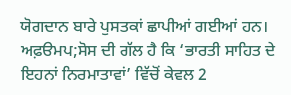ਯੋਗਦਾਨ ਬਾਰੇ ਪੁਸਤਕਾਂ ਛਾਪੀਆਂ ਗਈਆਂ ਹਨ। ਅਫ਼ੳਮਪ;ਸੋਸ ਦੀ ਗੱਲ ਹੈ ਕਿ ‘ਭਾਰਤੀ ਸਾਹਿਤ ਦੇ ਇਹਨਾਂ ਨਿਰਮਾਤਾਵਾਂ’ ਵਿੱਚੋਂ ਕੇਵਲ 2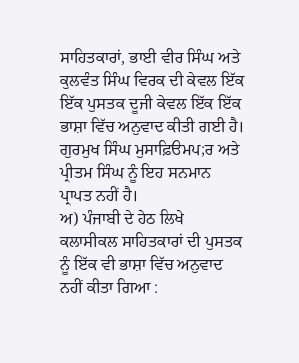ਸਾਹਿਤਕਾਰਾਂ, ਭਾਈ ਵੀਰ ਸਿੰਘ ਅਤੇ ਕੁਲਵੰਤ ਸਿੰਘ ਵਿਰਕ ਦੀ ਕੇਵਲ ਇੱਕ ਇੱਕ ਪੁਸਤਕ ਦੂਜੀ ਕੇਵਲ ਇੱਕ ਇੱਕ ਭਾਸ਼ਾ ਵਿੱਚ ਅਨੁਵਾਦ ਕੀਤੀ ਗਈ ਹੈ।
ਗੁਰਮੁਖ ਸਿੰਘ ਮੁਸਾਫ਼ਿੳਮਪ;ਰ ਅਤੇ ਪ੍ਰੀਤਮ ਸਿੰਘ ਨੂੰ ਇਹ ਸਨਮਾਨ ਪ੍ਰਾਪਤ ਨਹੀਂ ਹੈ।
ਅ) ਪੰਜਾਬੀ ਦੇ ਹੇਠ ਲਿਖੇ ਕਲਾਸੀਕਲ ਸਾਹਿਤਕਾਰਾਂ ਦੀ ਪੁਸਤਕ ਨੂੰ ਇੱਕ ਵੀ ਭਾਸ਼ਾ ਵਿੱਚ ਅਨੁਵਾਦ ਨਹੀਂ ਕੀਤਾ ਗਿਆ :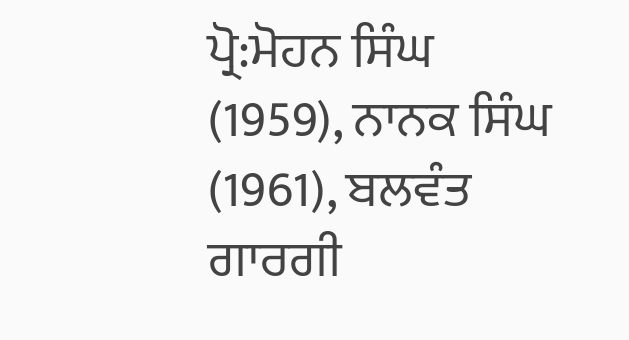ਪ੍ਰੋ:ਮੋਹਨ ਸਿੰਘ (1959), ਨਾਨਕ ਸਿੰਘ (1961), ਬਲਵੰਤ ਗਾਰਗੀ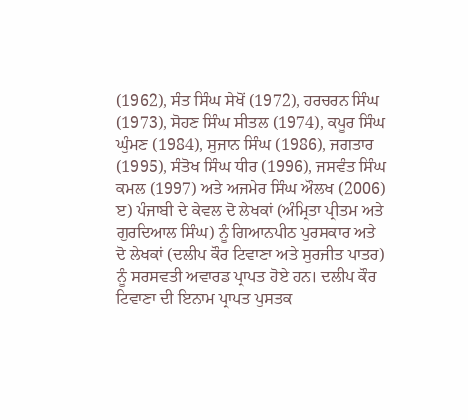(1962), ਸੰਤ ਸਿੰਘ ਸੇਖੋਂ (1972), ਹਰਚਰਨ ਸਿੰਘ (1973), ਸੋਹਣ ਸਿੰਘ ਸੀਤਲ (1974), ਕਪੂਰ ਸਿੰਘ ਘੁੰਮਣ (1984), ਸੁਜਾਨ ਸਿੰਘ (1986), ਜਗਤਾਰ (1995), ਸੰਤੋਖ ਸਿੰਘ ਧੀਰ (1996), ਜਸਵੰਤ ਸਿੰਘ ਕਮਲ (1997) ਅਤੇ ਅਜਮੇਰ ਸਿੰਘ ਔਲਖ (2006)
ੲ) ਪੰਜਾਬੀ ਦੇ ਕੇਵਲ ਦੋ ਲੇਖਕਾਂ (ਅੰਮ੍ਰਿਤਾ ਪ੍ਰੀਤਮ ਅਤੇ ਗੁਰਦਿਆਲ ਸਿੰਘ) ਨੂੰ ਗਿਆਨਪੀਠ ਪੁਰਸਕਾਰ ਅਤੇ ਦੋ ਲੇਖਕਾਂ (ਦਲੀਪ ਕੌਰ ਟਿਵਾਣਾ ਅਤੇ ਸੁਰਜੀਤ ਪਾਤਰ) ਨੂੰ ਸਰਸਵਤੀ ਅਵਾਰਡ ਪ੍ਰਾਪਤ ਹੋਏ ਹਨ। ਦਲੀਪ ਕੌਰ ਟਿਵਾਣਾ ਦੀ ਇਨਾਮ ਪ੍ਰਾਪਤ ਪੁਸਤਕ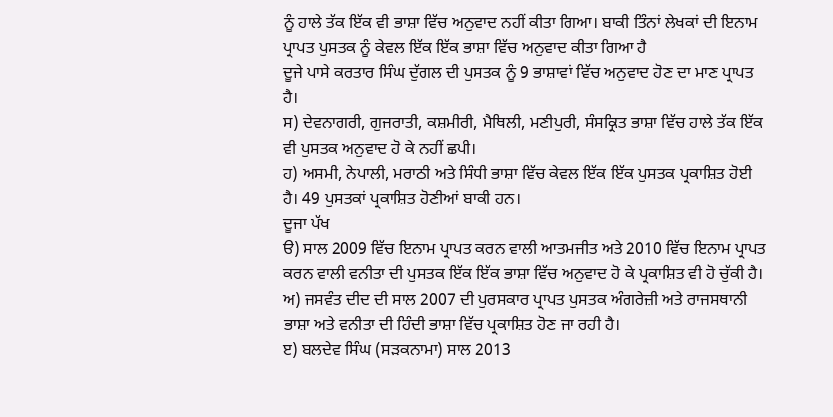ਨੂੰ ਹਾਲੇ ਤੱਕ ਇੱਕ ਵੀ ਭਾਸ਼ਾ ਵਿੱਚ ਅਨੁਵਾਦ ਨਹੀਂ ਕੀਤਾ ਗਿਆ। ਬਾਕੀ ਤਿੰਨਾਂ ਲੇਖਕਾਂ ਦੀ ਇਨਾਮ ਪ੍ਰਾਪਤ ਪੁਸਤਕ ਨੂੰ ਕੇਵਲ ਇੱਕ ਇੱਕ ਭਾਸ਼ਾ ਵਿੱਚ ਅਨੁਵਾਦ ਕੀਤਾ ਗਿਆ ਹੈ
ਦੂਜੇ ਪਾਸੇ ਕਰਤਾਰ ਸਿੰਘ ਦੁੱਗਲ ਦੀ ਪੁਸਤਕ ਨੂੰ 9 ਭਾਸ਼ਾਵਾਂ ਵਿੱਚ ਅਨੁਵਾਦ ਹੋਣ ਦਾ ਮਾਣ ਪ੍ਰਾਪਤ ਹੈ।
ਸ) ਦੇਵਨਾਗਰੀ, ਗੁਜਰਾਤੀ, ਕਸ਼ਮੀਰੀ, ਮੈਥਿਲੀ, ਮਣੀਪੁਰੀ, ਸੰਸਕ੍ਰਿਤ ਭਾਸ਼ਾ ਵਿੱਚ ਹਾਲੇ ਤੱਕ ਇੱਕ ਵੀ ਪੁਸਤਕ ਅਨੁਵਾਦ ਹੋ ਕੇ ਨਹੀਂ ਛਪੀ।
ਹ) ਅਸਮੀ, ਨੇਪਾਲੀ, ਮਰਾਠੀ ਅਤੇ ਸਿੰਧੀ ਭਾਸ਼ਾ ਵਿੱਚ ਕੇਵਲ ਇੱਕ ਇੱਕ ਪੁਸਤਕ ਪ੍ਰਕਾਸ਼ਿਤ ਹੋਈ ਹੈ। 49 ਪੁਸਤਕਾਂ ਪ੍ਰਕਾਸ਼ਿਤ ਹੋਣੀਆਂ ਬਾਕੀ ਹਨ।
ਦੂਜਾ ਪੱਖ
ੳ) ਸਾਲ 2009 ਵਿੱਚ ਇਨਾਮ ਪ੍ਰਾਪਤ ਕਰਨ ਵਾਲੀ ਆਤਮਜੀਤ ਅਤੇ 2010 ਵਿੱਚ ਇਨਾਮ ਪ੍ਰਾਪਤ ਕਰਨ ਵਾਲੀ ਵਨੀਤਾ ਦੀ ਪੁਸਤਕ ਇੱਕ ਇੱਕ ਭਾਸ਼ਾ ਵਿੱਚ ਅਨੁਵਾਦ ਹੋ ਕੇ ਪ੍ਰਕਾਸ਼ਿਤ ਵੀ ਹੋ ਚੁੱਕੀ ਹੈ।
ਅ) ਜਸਵੰਤ ਦੀਦ ਦੀ ਸਾਲ 2007 ਦੀ ਪੁਰਸਕਾਰ ਪ੍ਰਾਪਤ ਪੁਸਤਕ ਅੰਗਰੇਜ਼ੀ ਅਤੇ ਰਾਜਸਥਾਨੀ ਭਾਸ਼ਾ ਅਤੇ ਵਨੀਤਾ ਦੀ ਹਿੰਦੀ ਭਾਸ਼ਾ ਵਿੱਚ ਪ੍ਰਕਾਸ਼ਿਤ ਹੋਣ ਜਾ ਰਹੀ ਹੈ।
ੲ) ਬਲਦੇਵ ਸਿੰਘ (ਸੜਕਨਾਮਾ) ਸਾਲ 2013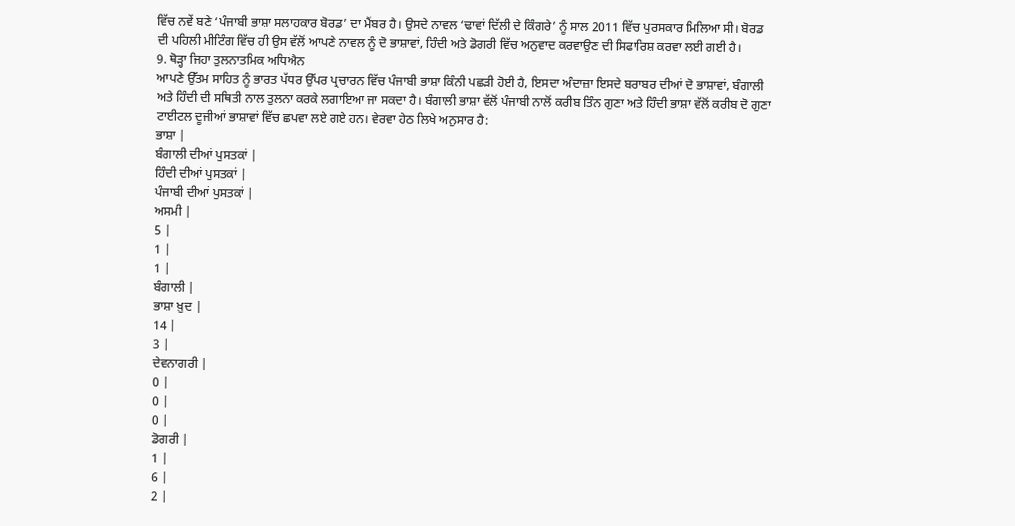ਵਿੱਚ ਨਵੇਂ ਬਣੇ ‘ਪੰਜਾਬੀ ਭਾਸ਼ਾ ਸਲਾਹਕਾਰ ਬੋਰਡ’ ਦਾ ਮੈਂਬਰ ਹੈ। ਉਸਦੇ ਨਾਵਲ ‘ਢਾਵਾਂ ਦਿੱਲੀ ਦੇ ਕਿੰਗਰੇ’ ਨੂੰ ਸਾਲ 2011 ਵਿੱਚ ਪੁਰਸਕਾਰ ਮਿਲਿਆ ਸੀ। ਬੋਰਡ ਦੀ ਪਹਿਲੀ ਮੀਟਿੰਗ ਵਿੱਚ ਹੀ ਉਸ ਵੱਲੋਂ ਆਪਣੇ ਨਾਵਲ ਨੂੰ ਦੋ ਭਾਸ਼ਾਵਾਂ, ਹਿੰਦੀ ਅਤੇ ਡੋਗਰੀ ਵਿੱਚ ਅਨੁਵਾਦ ਕਰਵਾਉਣ ਦੀ ਸਿਫਾਰਿਸ਼ ਕਰਵਾ ਲਈ ਗਈ ਹੈ।
9. ਥੋੜ੍ਹਾ ਜਿਹਾ ਤੁਲਨਾਤਮਿਕ ਅਧਿਐਨ
ਆਪਣੇ ਉੱਤਮ ਸਾਹਿਤ ਨੂੰ ਭਾਰਤ ਪੱਧਰ ਉੱਪਰ ਪ੍ਰਚਾਰਨ ਵਿੱਚ ਪੰਜਾਬੀ ਭਾਸ਼ਾ ਕਿੰਨੀ ਪਛੜੀ ਹੋਈ ਹੈ, ਇਸਦਾ ਅੰਦਾਜ਼ਾ ਇਸਦੇ ਬਰਾਬਰ ਦੀਆਂ ਦੋ ਭਾਸ਼ਾਵਾਂ, ਬੰਗਾਲੀ ਅਤੇ ਹਿੰਦੀ ਦੀ ਸਥਿਤੀ ਨਾਲ ਤੁਲਨਾ ਕਰਕੇ ਲਗਾਇਆ ਜਾ ਸਕਦਾ ਹੈ। ਬੰਗਾਲੀ ਭਾਸ਼ਾ ਵੱਲੋਂ ਪੰਜਾਬੀ ਨਾਲੋਂ ਕਰੀਬ ਤਿੰਨ ਗੁਣਾ ਅਤੇ ਹਿੰਦੀ ਭਾਸ਼ਾ ਵੱਲੋਂ ਕਰੀਬ ਦੋ ਗੁਣਾ ਟਾਈਟਲ ਦੂਜੀਆਂ ਭਾਸ਼ਾਵਾਂ ਵਿੱਚ ਛਪਵਾ ਲਏ ਗਏ ਹਨ। ਵੇਰਵਾ ਹੇਠ ਲਿਖੇ ਅਨੁਸਾਰ ਹੈ:
ਭਾਸ਼ਾ |
ਬੰਗਾਲੀ ਦੀਆਂ ਪੁਸਤਕਾਂ |
ਹਿੰਦੀ ਦੀਆਂ ਪੁਸਤਕਾਂ |
ਪੰਜਾਬੀ ਦੀਆਂ ਪੁਸਤਕਾਂ |
ਅਸਮੀ |
5 |
1 |
1 |
ਬੰਗਾਲੀ |
ਭਾਸ਼ਾ ਖ਼ੁਦ |
14 |
3 |
ਦੇਵਨਾਗਰੀ |
0 |
0 |
0 |
ਡੋਗਰੀ |
1 |
6 |
2 |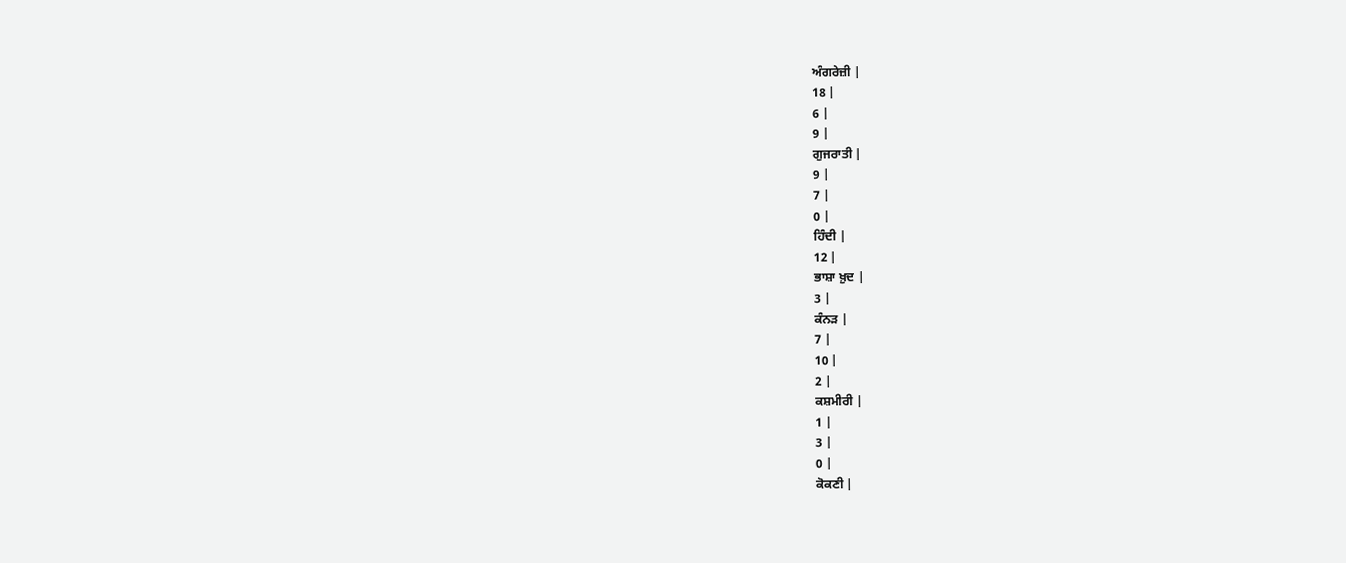ਅੰਗਰੇਜ਼ੀ |
18 |
6 |
9 |
ਗੁਜਰਾਤੀ |
9 |
7 |
0 |
ਹਿੰਦੀ |
12 |
ਭਾਸ਼ਾ ਖ਼ੁਦ |
3 |
ਕੰਨੜ |
7 |
10 |
2 |
ਕਸ਼ਮੀਰੀ |
1 |
3 |
0 |
ਕੋਕਣੀ |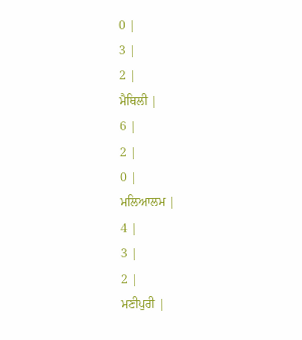0 |
3 |
2 |
ਮੈਥਿਲੀ |
6 |
2 |
0 |
ਮਲਿਆਲਮ |
4 |
3 |
2 |
ਮਣੀਪੁਰੀ |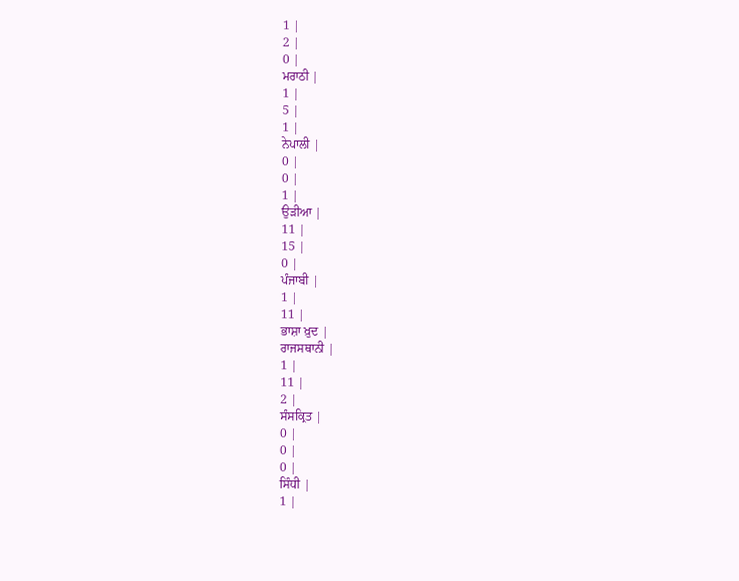1 |
2 |
0 |
ਮਰਾਠੀ |
1 |
5 |
1 |
ਨੇਪਾਲੀ |
0 |
0 |
1 |
ਉੜੀਆ |
11 |
15 |
0 |
ਪੰਜਾਬੀ |
1 |
11 |
ਭਾਸ਼ਾ ਖ਼ੁਦ |
ਰਾਜਸਥਾਨੀ |
1 |
11 |
2 |
ਸੰਸਕ੍ਰਿਤ |
0 |
0 |
0 |
ਸਿੰਧੀ |
1 |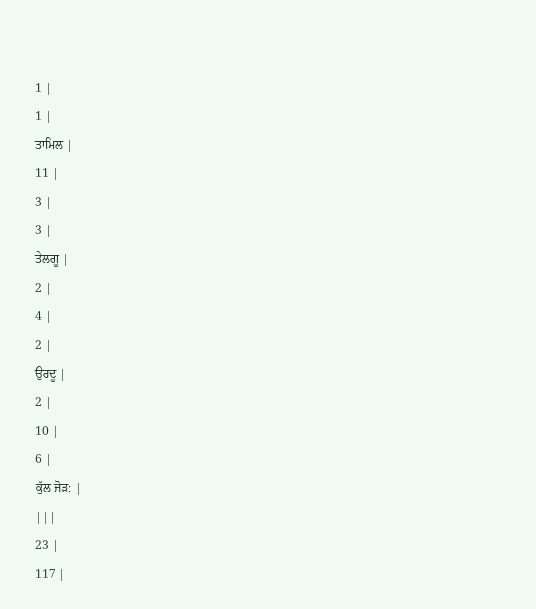1 |
1 |
ਤਾਮਿਲ |
11 |
3 |
3 |
ਤੇਲਗੂ |
2 |
4 |
2 |
ਉਰਦੂ |
2 |
10 |
6 |
ਕੁੱਲ ਜੋੜ: |
|||
23 |
117 |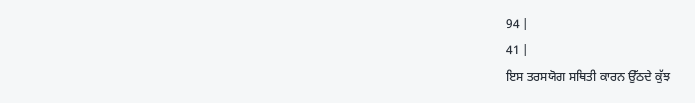94 |
41 |
ਇਸ ਤਰਸਯੋਗ ਸਥਿਤੀ ਕਾਰਨ ਉੱਠਦੇ ਕੁੱਝ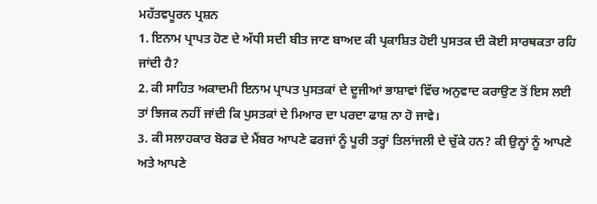ਮਹੱਤਵਪੂਰਨ ਪ੍ਰਸ਼ਨ
1. ਇਨਾਮ ਪ੍ਰਾਪਤ ਹੋਣ ਦੇ ਅੱਧੀ ਸਦੀ ਬੀਤ ਜਾਣ ਬਾਅਦ ਕੀ ਪ੍ਰਕਾਸ਼ਿਤ ਹੋਈ ਪੁਸਤਕ ਦੀ ਕੋਈ ਸਾਰਥਕਤਾ ਰਹਿ ਜਾਂਦੀ ਹੈ?
2. ਕੀ ਸਾਹਿਤ ਅਕਾਦਮੀ ਇਨਾਮ ਪ੍ਰਾਪਤ ਪੁਸਤਕਾਂ ਦੇ ਦੂਜੀਆਂ ਭਾਸ਼ਾਵਾਂ ਵਿੱਚ ਅਨੁਵਾਦ ਕਰਾਉਣ ਤੋਂ ਇਸ ਲਈ ਤਾਂ ਝਿਜਕ ਨਹੀਂ ਜਾਂਦੀ ਕਿ ਪੁਸਤਕਾਂ ਦੇ ਮਿਆਰ ਦਾ ਪਰਦਾ ਫਾਸ਼ ਨਾ ਹੋ ਜਾਵੇ।
3. ਕੀ ਸਲਾਹਕਾਰ ਬੋਰਡ ਦੇ ਮੈਂਬਰ ਆਪਣੇ ਫਰਜਾਂ ਨੂੰ ਪੂਰੀ ਤਰ੍ਹਾਂ ਤਿਲਾਂਜਲੀ ਦੇ ਚੁੱਕੇ ਹਨ? ਕੀ ਉਨ੍ਹਾਂ ਨੂੰ ਆਪਣੇ ਅਤੇ ਆਪਣੇ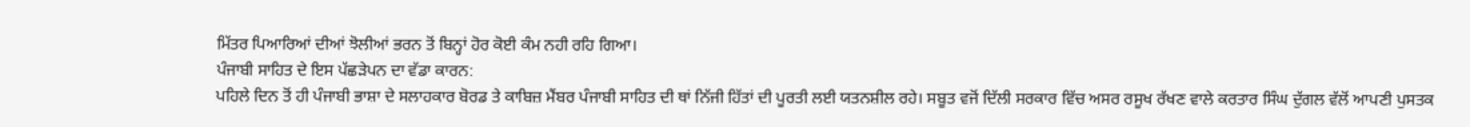ਮਿੱਤਰ ਪਿਆਰਿਆਂ ਦੀਆਂ ਝੋਲੀਆਂ ਭਰਨ ਤੋਂ ਬਿਨ੍ਹਾਂ ਹੋਰ ਕੋਈ ਕੰਮ ਨਹੀ ਰਹਿ ਗਿਆ।
ਪੰਜਾਬੀ ਸਾਹਿਤ ਦੇ ਇਸ ਪੱਛੜੇਪਨ ਦਾ ਵੱਡਾ ਕਾਰਨ:
ਪਹਿਲੇ ਦਿਨ ਤੋਂ ਹੀ ਪੰਜਾਬੀ ਭਾਸ਼ਾ ਦੇ ਸਲਾਹਕਾਰ ਬੋਰਡ ਤੇ ਕਾਬਿਜ਼ ਮੈਂਬਰ ਪੰਜਾਬੀ ਸਾਹਿਤ ਦੀ ਥਾਂ ਨਿੱਜੀ ਹਿੱਤਾਂ ਦੀ ਪੂਰਤੀ ਲਈ ਯਤਨਸ਼ੀਲ ਰਹੇ। ਸਬੂਤ ਵਜੋਂ ਦਿੱਲੀ ਸਰਕਾਰ ਵਿੱਚ ਅਸਰ ਰਸੂਖ ਰੱਖਣ ਵਾਲੇ ਕਰਤਾਰ ਸਿੰਘ ਦੁੱਗਲ ਵੱਲੋਂ ਆਪਣੀ ਪੁਸਤਕ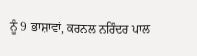ਨੂੰ 9 ਭਾਸ਼ਾਵਾਂ, ਕਰਨਲ ਨਰਿੰਦਰ ਪਾਲ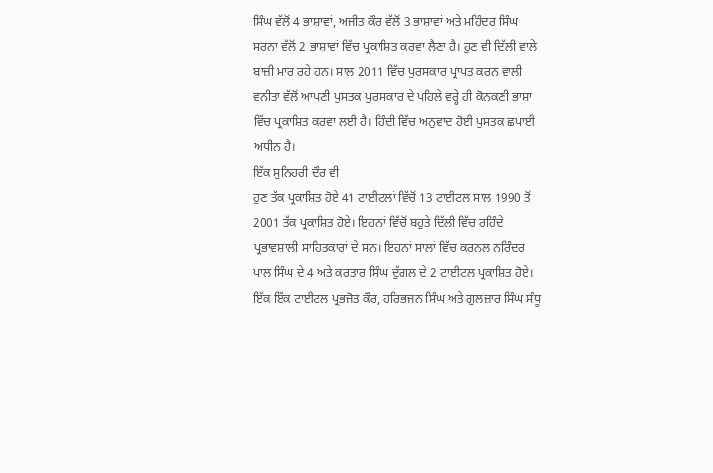ਸਿੰਘ ਵੱਲੋਂ 4 ਭਾਸ਼ਾਵਾਂ, ਅਜੀਤ ਕੌਰ ਵੱਲੋਂ 3 ਭਾਸ਼ਾਵਾਂ ਅਤੇ ਮਹਿੰਦਰ ਸਿੰਘ ਸਰਨਾ ਵੱਲੋਂ 2 ਭਾਸ਼ਾਵਾਂ ਵਿੱਚ ਪ੍ਰਕਾਸ਼ਿਤ ਕਰਵਾ ਲੈਣਾ ਹੈ। ਹੁਣ ਵੀ ਦਿੱਲੀ ਵਾਲੇ ਬਾਜ਼ੀ ਮਾਰ ਰਹੇ ਹਨ। ਸਾਲ 2011 ਵਿੱਚ ਪੁਰਸਕਾਰ ਪ੍ਰਾਪਤ ਕਰਨ ਵਾਲੀ ਵਨੀਤਾ ਵੱਲੋਂ ਆਪਣੀ ਪੁਸਤਕ ਪੁਰਸਕਾਰ ਦੇ ਪਹਿਲੇ ਵਰ੍ਹੇ ਹੀ ਕੋਨਕਣੀ ਭਾਸ਼ਾ ਵਿੱਚ ਪ੍ਰਕਾਸ਼ਿਤ ਕਰਵਾ ਲਈ ਹੈ। ਹਿੰਦੀ ਵਿੱਚ ਅਨੁਵਾਦ ਹੋਈ ਪੁਸਤਕ ਛਪਾਈ ਅਧੀਨ ਹੈ।
ਇੱਕ ਸੁਨਿਹਰੀ ਦੌਰ ਵੀ
ਹੁਣ ਤੱਕ ਪ੍ਰਕਾਸ਼ਿਤ ਹੋਏ 41 ਟਾਈਟਲਾਂ ਵਿੱਚੋਂ 13 ਟਾਈਟਲ ਸਾਲ 1990 ਤੋਂ 2001 ਤੱਕ ਪ੍ਰਕਾਸ਼ਿਤ ਹੋਏ। ਇਹਨਾਂ ਵਿੱਚੋਂ ਬਹੁਤੇ ਦਿੱਲੀ ਵਿੱਚ ਰਹਿੰਦੇ ਪ੍ਰਭਾਵਸ਼ਾਲੀ ਸਾਹਿਤਕਾਰਾਂ ਦੇ ਸਨ। ਇਹਨਾਂ ਸਾਲਾਂ ਵਿੱਚ ਕਰਨਲ ਨਰਿੰਦਰ ਪਾਲ ਸਿੰਘ ਦੇ 4 ਅਤੇ ਕਰਤਾਰ ਸਿੰਘ ਦੁੱਗਲ ਦੇ 2 ਟਾਈਟਲ ਪ੍ਰਕਾਸ਼ਿਤ ਹੋਏ। ਇੱਕ ਇੱਕ ਟਾਈਟਲ ਪ੍ਰਭਜੋਤ ਕੌਰ, ਹਰਿਭਜਨ ਸਿੰਘ ਅਤੇ ਗੁਲਜ਼ਾਰ ਸਿੰਘ ਸੰਧੂ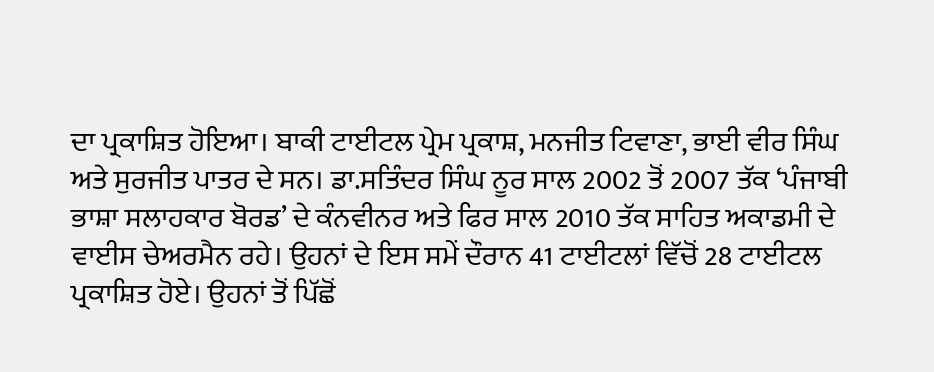ਦਾ ਪ੍ਰਕਾਸ਼ਿਤ ਹੋਇਆ। ਬਾਕੀ ਟਾਈਟਲ ਪ੍ਰੇਮ ਪ੍ਰਕਾਸ਼, ਮਨਜੀਤ ਟਿਵਾਣਾ, ਭਾਈ ਵੀਰ ਸਿੰਘ ਅਤੇ ਸੁਰਜੀਤ ਪਾਤਰ ਦੇ ਸਨ। ਡਾ.ਸਤਿੰਦਰ ਸਿੰਘ ਨੂਰ ਸਾਲ 2002 ਤੋਂ 2007 ਤੱਕ ‘ਪੰਜਾਬੀ ਭਾਸ਼ਾ ਸਲਾਹਕਾਰ ਬੋਰਡ’ ਦੇ ਕੰਨਵੀਨਰ ਅਤੇ ਫਿਰ ਸਾਲ 2010 ਤੱਕ ਸਾਹਿਤ ਅਕਾਡਮੀ ਦੇ ਵਾਈਸ ਚੇਅਰਮੈਨ ਰਹੇ। ਉਹਨਾਂ ਦੇ ਇਸ ਸਮੇਂ ਦੌਰਾਨ 41 ਟਾਈਟਲਾਂ ਵਿੱਚੋਂ 28 ਟਾਈਟਲ ਪ੍ਰਕਾਸ਼ਿਤ ਹੋਏ। ਉਹਨਾਂ ਤੋਂ ਪਿੱਛੋਂ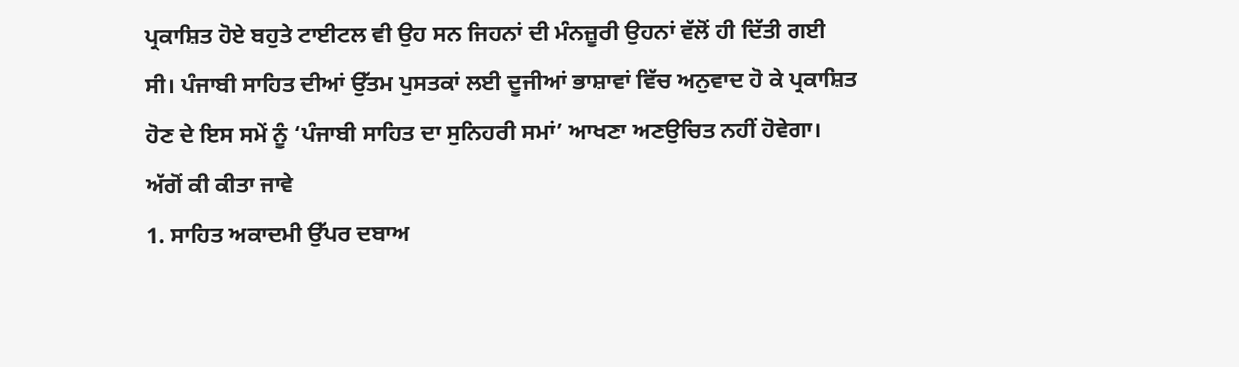ਪ੍ਰਕਾਸ਼ਿਤ ਹੋਏ ਬਹੁਤੇ ਟਾਈਟਲ ਵੀ ਉਹ ਸਨ ਜਿਹਨਾਂ ਦੀ ਮੰਨਜ਼ੂਰੀ ਉਹਨਾਂ ਵੱਲੋਂ ਹੀ ਦਿੱਤੀ ਗਈ ਸੀ। ਪੰਜਾਬੀ ਸਾਹਿਤ ਦੀਆਂ ਉੱਤਮ ਪੁਸਤਕਾਂ ਲਈ ਦੂਜੀਆਂ ਭਾਸ਼ਾਵਾਂ ਵਿੱਚ ਅਨੁਵਾਦ ਹੋ ਕੇ ਪ੍ਰਕਾਸ਼ਿਤ ਹੋਣ ਦੇ ਇਸ ਸਮੇਂ ਨੂੰ ‘ਪੰਜਾਬੀ ਸਾਹਿਤ ਦਾ ਸੁਨਿਹਰੀ ਸਮਾਂ’ ਆਖਣਾ ਅਣਉਚਿਤ ਨਹੀਂ ਹੋਵੇਗਾ।
ਅੱਗੋਂ ਕੀ ਕੀਤਾ ਜਾਵੇ
1. ਸਾਹਿਤ ਅਕਾਦਮੀ ਉੱਪਰ ਦਬਾਅ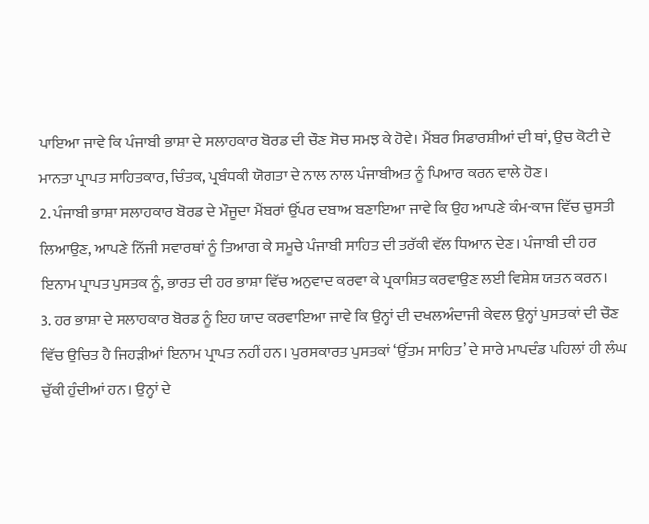ਪਾਇਆ ਜਾਵੇ ਕਿ ਪੰਜਾਬੀ ਭਾਸ਼ਾ ਦੇ ਸਲਾਹਕਾਰ ਬੋਰਡ ਦੀ ਚੌਣ ਸੋਚ ਸਮਝ ਕੇ ਹੋਵੇ। ਮੈਂਬਰ ਸਿਫਾਰਸ਼ੀਆਂ ਦੀ ਥਾਂ, ਉਚ ਕੋਟੀ ਦੇ ਮਾਨਤਾ ਪ੍ਰਾਪਤ ਸਾਹਿਤਕਾਰ, ਚਿੰਤਕ, ਪ੍ਰਬੰਧਕੀ ਯੋਗਤਾ ਦੇ ਨਾਲ ਨਾਲ ਪੰਜਾਬੀਅਤ ਨੂੰ ਪਿਆਰ ਕਰਨ ਵਾਲੇ ਹੋਣ।
2. ਪੰਜਾਬੀ ਭਾਸ਼ਾ ਸਲਾਹਕਾਰ ਬੋਰਡ ਦੇ ਮੌਜੂਦਾ ਮੈਂਬਰਾਂ ਉੱਪਰ ਦਬਾਅ ਬਣਾਇਆ ਜਾਵੇ ਕਿ ਉਹ ਆਪਣੇ ਕੰਮ-ਕਾਜ ਵਿੱਚ ਚੁਸਤੀ ਲਿਆਉਣ, ਆਪਣੇ ਨਿੱਜੀ ਸਵਾਰਥਾਂ ਨੂੰ ਤਿਆਗ ਕੇ ਸਮੂਚੇ ਪੰਜਾਬੀ ਸਾਹਿਤ ਦੀ ਤਰੱਕੀ ਵੱਲ ਧਿਆਨ ਦੇਣ। ਪੰਜਾਬੀ ਦੀ ਹਰ ਇਨਾਮ ਪ੍ਰਾਪਤ ਪੁਸਤਕ ਨੂੰ, ਭਾਰਤ ਦੀ ਹਰ ਭਾਸ਼ਾ ਵਿੱਚ ਅਨੁਵਾਦ ਕਰਵਾ ਕੇ ਪ੍ਰਕਾਸ਼ਿਤ ਕਰਵਾਉਣ ਲਈ ਵਿਸ਼ੇਸ਼ ਯਤਨ ਕਰਨ।
3. ਹਰ ਭਾਸ਼ਾ ਦੇ ਸਲਾਹਕਾਰ ਬੋਰਡ ਨੂੰ ਇਹ ਯਾਦ ਕਰਵਾਇਆ ਜਾਵੇ ਕਿ ਉਨ੍ਹਾਂ ਦੀ ਦਖਲਅੰਦਾਜੀ ਕੇਵਲ ਉਨ੍ਹਾਂ ਪੁਸਤਕਾਂ ਦੀ ਚੌਣ ਵਿੱਚ ਉਚਿਤ ਹੈ ਜਿਹੜੀਆਂ ਇਨਾਮ ਪ੍ਰਾਪਤ ਨਹੀਂ ਹਨ। ਪੁਰਸਕਾਰਤ ਪੁਸਤਕਾਂ ‘ਉੱਤਮ ਸਾਹਿਤ’ ਦੇ ਸਾਰੇ ਮਾਪਦੰਡ ਪਹਿਲਾਂ ਹੀ ਲੰਘ ਚੁੱਕੀ ਹੁੰਦੀਆਂ ਹਨ। ਉਨ੍ਹਾਂ ਦੇ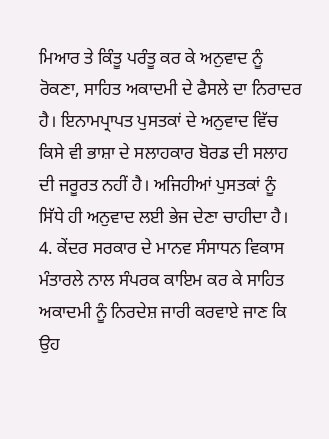ਮਿਆਰ ਤੇ ਕਿੰਤੂ ਪਰੰਤੂ ਕਰ ਕੇ ਅਨੁਵਾਦ ਨੂੰ ਰੋਕਣਾ, ਸਾਹਿਤ ਅਕਾਦਮੀ ਦੇ ਫੈਸਲੇ ਦਾ ਨਿਰਾਦਰ ਹੈ। ਇਨਾਮਪ੍ਰਾਪਤ ਪੁਸਤਕਾਂ ਦੇ ਅਨੁਵਾਦ ਵਿੱਚ ਕਿਸੇ ਵੀ ਭਾਸ਼ਾ ਦੇ ਸਲਾਹਕਾਰ ਬੋਰਡ ਦੀ ਸਲਾਹ ਦੀ ਜਰੂਰਤ ਨਹੀਂ ਹੈ। ਅਜਿਹੀਆਂ ਪੁਸਤਕਾਂ ਨੂੰ ਸਿੱਧੇ ਹੀ ਅਨੁਵਾਦ ਲਈ ਭੇਜ ਦੇਣਾ ਚਾਹੀਦਾ ਹੈ।
4. ਕੇਂਦਰ ਸਰਕਾਰ ਦੇ ਮਾਨਵ ਸੰਸਾਧਨ ਵਿਕਾਸ ਮੰਤਾਰਲੇ ਨਾਲ ਸੰਪਰਕ ਕਾਇਮ ਕਰ ਕੇ ਸਾਹਿਤ ਅਕਾਦਮੀ ਨੂੰ ਨਿਰਦੇਸ਼ ਜਾਰੀ ਕਰਵਾਏ ਜਾਣ ਕਿ ਉਹ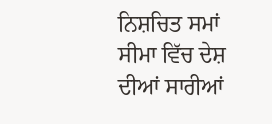ਨਿਸ਼ਚਿਤ ਸਮਾਂ ਸੀਮਾ ਵਿੱਚ ਦੇਸ਼ ਦੀਆਂ ਸਾਰੀਆਂ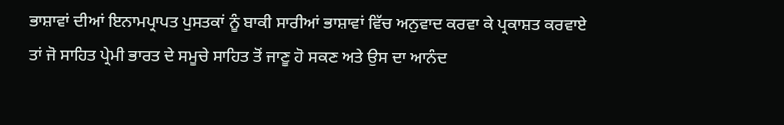ਭਾਸ਼ਾਵਾਂ ਦੀਆਂ ਇਨਾਮਪ੍ਰਾਪਤ ਪੁਸਤਕਾਂ ਨੂੰ ਬਾਕੀ ਸਾਰੀਆਂ ਭਾਸ਼ਾਵਾਂ ਵਿੱਚ ਅਨੁਵਾਦ ਕਰਵਾ ਕੇ ਪ੍ਰਕਾਸ਼ਤ ਕਰਵਾਏ ਤਾਂ ਜੋ ਸਾਹਿਤ ਪ੍ਰੇਮੀ ਭਾਰਤ ਦੇ ਸਮੂਚੇ ਸਾਹਿਤ ਤੋਂ ਜਾਣੂ ਹੋ ਸਕਣ ਅਤੇ ਉਸ ਦਾ ਆਨੰਦ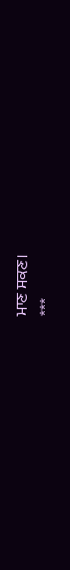ਮਾਣ ਸਕਣ।
***